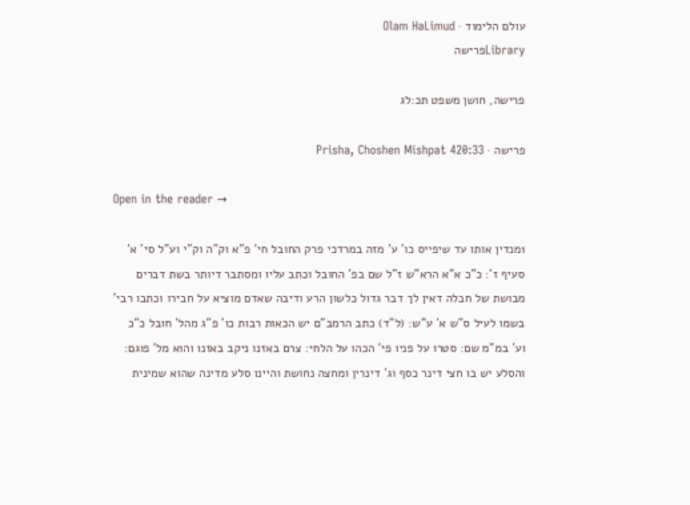עולם הלימוד · Olam HaLimud
Libraryפרישה

פרישה, חושן משפט תכ:לג

פרישה · Prisha, Choshen Mishpat 420:33

Open in the reader →

1מנדין אותו עד שיפייס כו' ע' מזה במרדכי פרק החובל חי' פ"א וק"ה וק"י וע"ל סי' א' סעיף ז': כ"כ א"א הרא"ש ז"ל שם בפ' החובל וכתב עליו ומסתבר דיותר בשת דברים מבושת של חבלה דאין לך דבר גדול כלשון הרע ודיבה שאדם מוציא על חבירו וכתבו רבי' בשמו לעיל ס"ש א' ע"ש: (ל"ד) כתב הרמב"ם יש הכאות רבות כו' פ"ג מהל' חובל כ"כ וע' במ"מ שם: סטרו על פניו פי' הכהו על הלחי: צרם באזנו ניקב באזנו והוא מל' פוגם: והסלע יש בו חצי דינר כסף וג' דינרין ומחצה נחושת והיינו סלע מדינה שהוא שמינית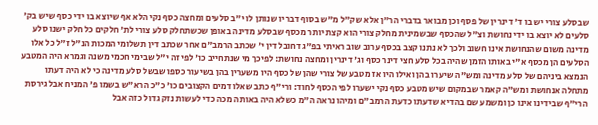שבסלע צורי יש בו ד' דינרין של פסף וכן מבואר בדברי הר"ן אלא שק"ל מ"ש בסוף דבריו שנותן לו י"ב סלעים ומחצה כסף נקי הלא אף שיוצא בו ידי כסף שיש בק' סלעים לא יוצא בו ידי נחושת וצ"ל שהכסף שבשמינית מחלק צורי הוא קצת יותר מכסף שבסלע מדינה באופן שכשתחלק סלע צורי לת' חלקים כל חלק ישנו סלע מדינה משום שהנחושת אינו חשוב ולכך לא נתנו קצב בכסף ערוב שוב ראיתי בפ"ג דחובל דין י' שכתב הרמב"ם אחר שכתב דין תשלומי המכות הנ"ל ז"ל כל אלו הסלעים הן מכסף א"י באותו הזמן שהיה בכל סלע חצי דינר כסף וג' דינרין ומחצה נחושת: לפיכך מי שנתחייב כו' לפי זה י"ל שבימי חכמי משנה וגמרא היה המטבע הנמצא ביניהם של סלע מדינה ומש"ה שיערו בהן ואילו היו אז מטבע של צורי שהן של כסף היו משערין בהן בשיעור כספו שבשל סלע מדינה כי לא היה דעתו מתחלה אנחושת ומש"ה קאמר שבמקום שיש מטבע כסף נקי ישערו לפי הכסף לחוד: ורי"ף כתב שאלו דמים הקצובים כו' כ"כ הרא"ש בשמו פ' המניח אבל גירסת הרי"ף שבידינו אינו כן ומשמע שם בהדיא שדעתו כדעת הרמב"ם ומיהו נראה ה"מ כשלא היה באותה מכה כדי לעשות נזק גדול כזה אבל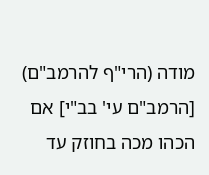מודה (הרי"ף להרמב"ם) [הרמב"ם עי' בב"י] אם הכהו מכה בחוזק עד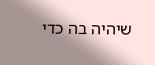שיהיה בה כדי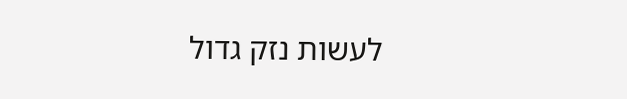לעשות נזק גדול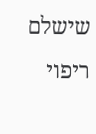שישלם ריפוי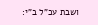ושבת עכ"ל ב"י: